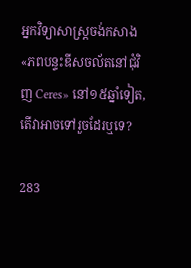អ្នកវិទ្យាសាស្ត្រចង់កសាង «ភពបន្ទះឌីសចល័តនៅជុំវិញ Ceres» នៅ១៥ឆ្នាំទៀត, តើវាអាចទៅរួចដែរឬទេ?

283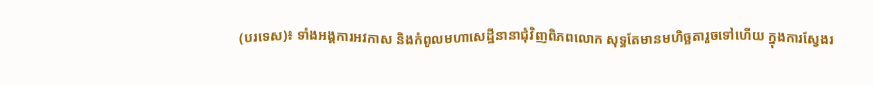(បរទេស)៖ ទាំងអង្គការអវកាស និងកំពូលមហាសេដ្ឋីនានាជុំវិញពិភពលោក សុទ្ធតែមានមហិច្ឆតារួចទៅហើយ ក្នុងការស្វែងរ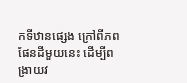កទីឋានផ្សេង ក្រៅពីភពផែនដីមួយនេះ ដើម្បីពង្រាយវ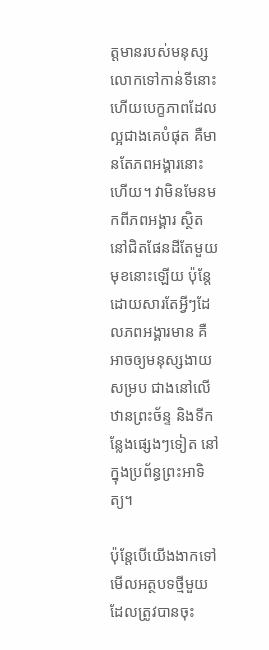ត្តមានរបស់មនុស្សលោកទៅកាន់ទីនោះ ហើយបេក្ខភាពដែលល្អជាងគេបំផុត គឺមានតែភពអង្គារនោះហើយ។ វាមិនមែនមកពីភពអង្គារ ស្ថិតនៅជិតផែនដីតែមួយមុខនោះឡើយ ប៉ុន្តែដោយសារតែអ្វីៗដែលភពអង្គារមាន គឺអាចឲ្យមនុស្សងាយសម្រប ជាងនៅលើឋានព្រះច័ន្ទ និងទីកន្លែងផ្សេងៗទៀត នៅក្នុងប្រព័ន្ធព្រះអាទិត្យ។

ប៉ុន្តែបើយើងងាកទៅមើលអត្ថបទថ្មីមួយ ដែលត្រូវបានចុះ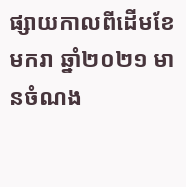ផ្សាយកាលពីដើមខែមករា ឆ្នាំ២០២១ មានចំណង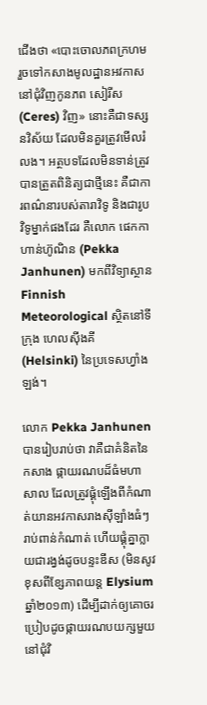ជើងថា «បោះចោលភពក្រហម រួចទៅកសាងមូលដ្ឋានអវកាស នៅជុំវិញកូនភព សៀរីស (Ceres) វិញ» នោះគឺជាទស្សនវិស័យ ដែលមិនគួរត្រូវមើលរំលង។ អត្ថបទដែលមិនទាន់ត្រូវបានត្រួតពិនិត្យជាថ្មីនេះ គឺជាការពណ៌នារបស់តារាវិទូ និងជារូបវិទូម្នាក់ផងដែរ គឺលោក ផេកកា ហាន់ហ៊ូណិន (Pekka Janhunen) មកពីវិទ្យាស្ថាន Finnish Meteorological ស្ថិតនៅទីក្រុង ហេលស៊ីងគី (Helsinki) នៃប្រទេសហ្វាំងឡង់។

លោក Pekka Janhunen បានរៀបរាប់ថា វាគឺជាគំនិតនៃកសាង ផ្កាយរណបដ៏ធំមហាសាល ដែលត្រូវផ្គុំឡើងពីកំណាត់យានអវកាសរាងស៊ីឡាំងធំៗ រាប់ពាន់កំណាត់ ហើយផ្គុំគ្នាក្លាយជារង្វង់ដូចបន្ទះឌីស (មិនសូវខុសពីខ្សែភាពយន្ត Elysium ឆ្នាំ២០១៣) ដើម្បីដាក់ឲ្យគោចរប្រៀបដូចផ្កាយរណបយក្សមួយ នៅជុំវិ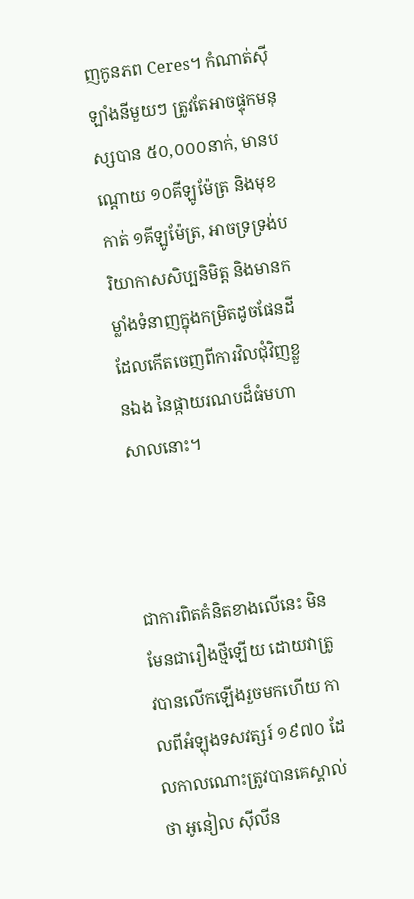ញកូនភព Ceres។ កំណាត់ស៊ីឡាំងនីមួយៗ ត្រូវតែអាចផ្ទុកមនុស្សបាន ៥០,០០០នាក់, មានបណ្តោយ ១០គីឡូម៉ែត្រ និងមុខកាត់ ១គីឡូម៉ែត្រ, អាចទ្រទ្រង់បរិយាកាសសិប្បនិមិត្ត និងមានកម្លាំងទំនាញក្នុងកម្រិតដូចផែនដី ដែលកើតចេញពីការវិលជុំវិញខ្លួនឯង នៃផ្កាយរណបដ៏ធំមហាសាលនោះ។



ជាការពិតគំនិតខាងលើនេះ មិនមែនជារឿងថ្មីឡើយ ដោយវាត្រូវបានលើកឡើងរួចមកហើយ កាលពីអំឡុងទសវត្សរ៍ ១៩៧០ ដែលកាលណោះត្រូវបានគេស្គាល់ថា អូនៀល ស៊ីលីន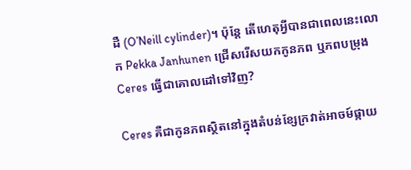ដឺ (O’Neill cylinder)។ ប៉ុន្តែ តើហេតុអ្វីបានជាពេលនេះលោក Pekka Janhunen ជ្រើសរើសយកកូនភព ឬភពបម្រុង Ceres ធ្វើជាគោលដៅទៅវិញ?

Ceres គឺជាកូនភពស្ថិតនៅក្នុងតំបន់ខ្សែក្រវាត់អាចម៍ផ្កាយ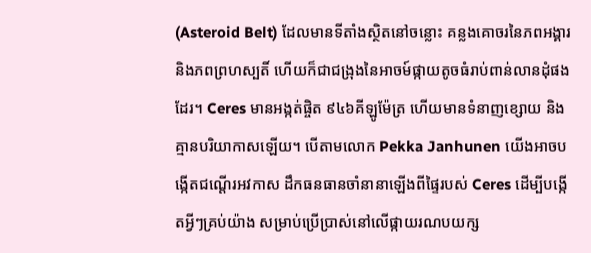(Asteroid Belt) ដែលមានទីតាំងស្ថិតនៅចន្លោះ គន្លងគោចរនៃភពអង្គារ និងភពព្រហស្បតិ៍ ហើយក៏ជាជង្រុងនៃអាចម៍ផ្កាយតូចធំរាប់ពាន់លានដុំផងដែរ។ Ceres មានអង្កត់ផ្ចិត ៩៤៦គីឡូម៉ែត្រ ហើយមានទំនាញខ្សោយ និងគ្មានបរិយាកាសឡើយ។ បើតាមលោក Pekka Janhunen យើងអាចបង្កើតជណ្តើរអវកាស ដឹកធនធានចាំនានាឡើងពីផ្ទៃរបស់ Ceres ដើម្បីបង្កើតអ្វីៗគ្រប់យ៉ាង សម្រាប់ប្រើប្រាស់នៅលើផ្កាយរណបយក្ស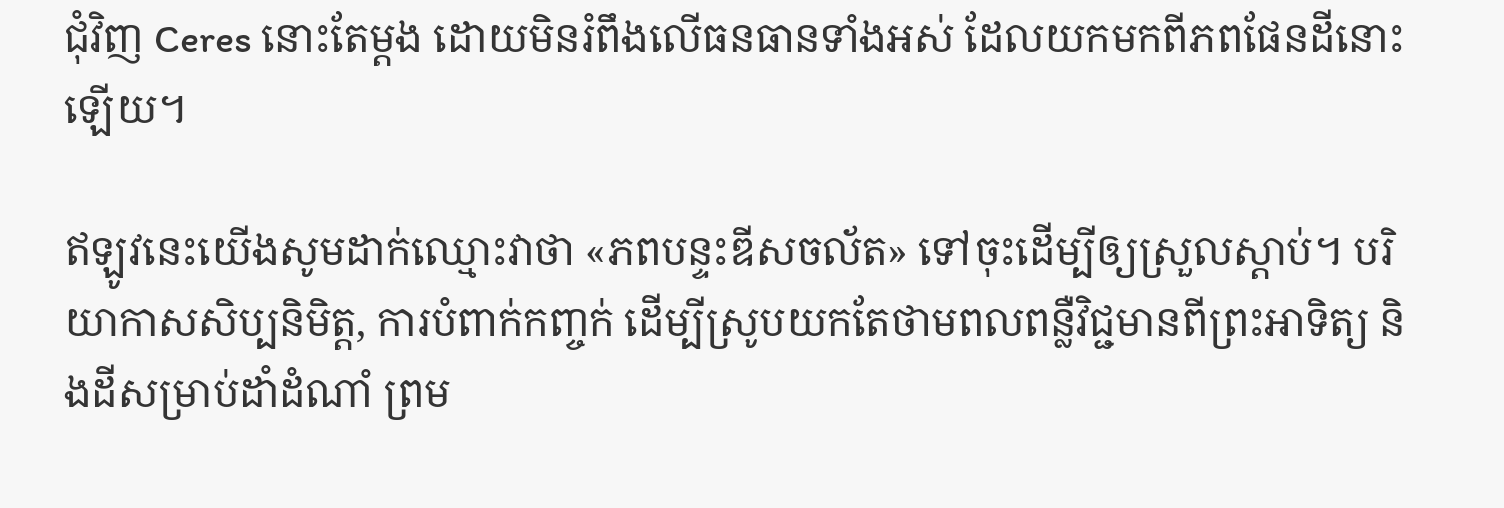ជុំវិញ Ceres នោះតែម្តង ដោយមិនរំពឹងលើធនធានទាំងអស់ ដែលយកមកពីភពផែនដីនោះឡើយ។

ឥឡូវនេះយើងសូមដាក់ឈ្មោះវាថា «ភពបន្ទះឌីសចល័ត» ទៅចុះដើម្បីឲ្យស្រួលស្តាប់។ បរិយាកាសសិប្បនិមិត្ត, ការបំពាក់កញ្ចក់ ដើម្បីស្រូបយកតែថាមពលពន្លឺវិជ្ជមានពីព្រះអាទិត្យ និងដីសម្រាប់ដាំដំណាំ ព្រម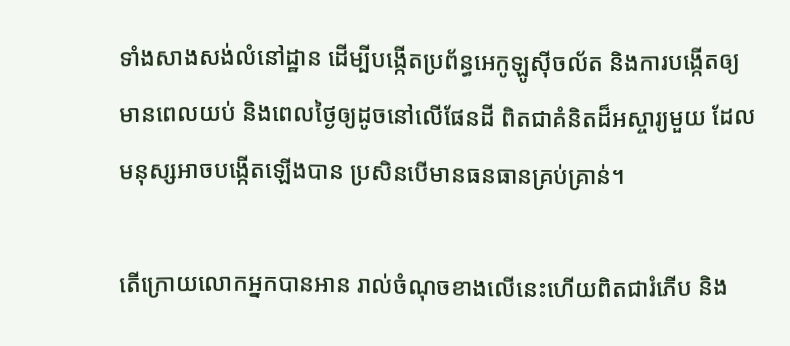ទាំងសាងសង់លំនៅដ្ឋាន ដើម្បីបង្កើតប្រព័ន្ធអេកូឡូស៊ីចល័ត និងការបង្កើតឲ្យមានពេលយប់ និងពេលថ្ងៃឲ្យដូចនៅលើផែនដី ពិតជាគំនិតដ៏អស្ចារ្យមួយ ដែលមនុស្សអាចបង្កើតឡើងបាន ប្រសិនបើមានធនធានគ្រប់គ្រាន់។

តើក្រោយលោកអ្នកបានអាន រាល់ចំណុចខាងលើនេះហើយពិតជារំភើប និង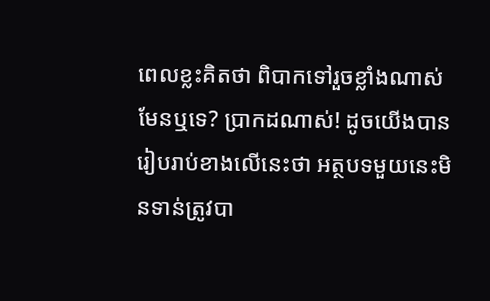ពេលខ្លះគិតថា ពិបាកទៅរួចខ្លាំងណាស់មែនឬទេ? ប្រាកដណាស់! ដូចយើងបានរៀបរាប់ខាងលើនេះថា អត្ថបទមួយនេះមិនទាន់ត្រូវបា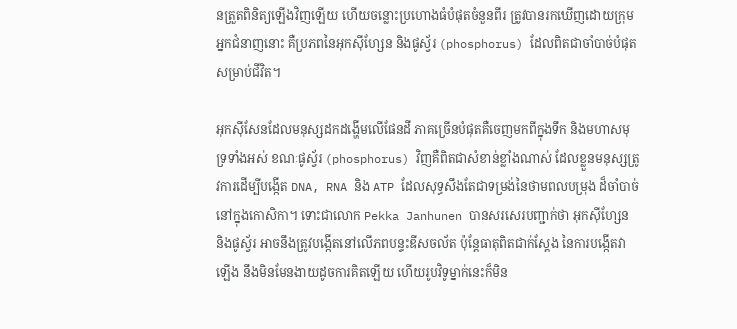នត្រួតពិនិត្យឡើងវិញឡើយ ហើយចន្លោះប្រហោងធំបំផុតចំនួនពីរ ត្រូវបានរកឃើញដោយក្រុមអ្នកជំនាញនោះ គឺប្រភពនៃអុកស៊ីហ្សែន និងផូស្វ័រ (phosphorus) ដែលពិតជាចាំបាច់បំផុតសម្រាប់ជីវិត។

អុកស៊ីសែនដែលមនុស្សដកដង្ហើមលើផែនដី ភាគច្រើនបំផុតគឺចេញមកពីក្នុងទឹក និងមហាសមុទ្រទាំងអស់ ខណៈផូស្វ័រ (phosphorus) វិញគឺពិតជាសំខាន់ខ្លាំងណាស់ ដែលខ្លួនមនុស្សត្រូវការដើម្បីបង្កើត DNA, RNA និង ATP ដែលសុទ្ធសឹងតែជាទម្រង់នៃថាមពលបម្រុង ដ៏ចាំបាច់នៅក្នុងកោសិកា។ ទោះជាលោក Pekka Janhunen បានសរសេរបញ្ជាក់ថា អុកស៊ីហ្សែន និងផូស្វ័រ អាចនឹងត្រូវបង្កើតនៅលើភពបន្ទះឌីសចល័ត ប៉ុន្តែធាតុពិតជាក់ស្តែង នៃការបង្កើតវាឡើង នឹងមិនមែនងាយដូចការគិតឡើយ ហើយរូបវិទូម្នាក់នេះក៏មិន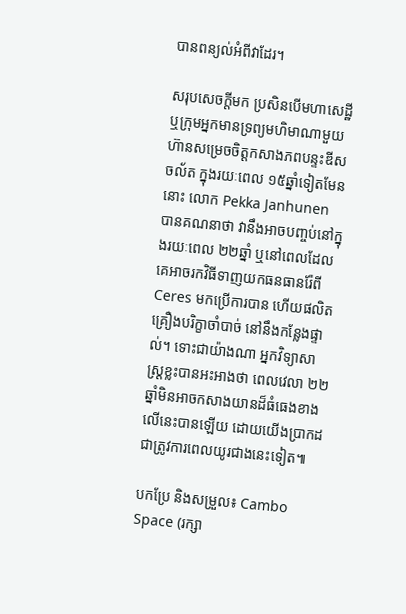បានពន្យល់អំពីវាដែរ។

សរុបសេចក្តីមក ប្រសិនបើមហាសេដ្ឋី ឬក្រុមអ្នកមានទ្រព្យមហិមាណាមួយ ហ៊ានសម្រេចចិត្តកសាងភពបន្ទះឌីសចល័ត ក្នុងរយៈពេល ១៥ឆ្នាំទៀតមែននោះ លោក Pekka Janhunen បានគណនាថា វានឹងអាចបញ្ចប់នៅក្នុងរយៈពេល ២២ឆ្នាំ ឬនៅពេលដែលគេអាចរកវិធីទាញយកធនធានរ៉ែពី Ceres មកប្រើការបាន ហើយផលិតគ្រឿងបរិក្ខាចាំបាច់ នៅនឹងកន្លែងផ្ទាល់។ ទោះជាយ៉ាងណា អ្នកវិទ្យាសាស្ត្រខ្លះបានអះអាងថា ពេលវេលា ២២ឆ្នាំមិនអាចកសាងយានដ៏ធំធេងខាងលើនេះបានឡើយ ដោយយើងប្រាកដជាត្រូវការពេលយូរជាងនេះទៀត៕

បកប្រែ និងសម្រួល៖ Cambo Space (រក្សា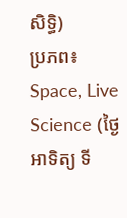សិទ្ធិ)
ប្រភព៖ Space, Live Science (ថ្ងៃអាទិត្យ ទី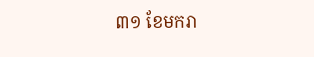៣១ ខែមករា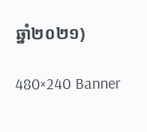ឆ្នាំ២០២១)

480×240 Banner